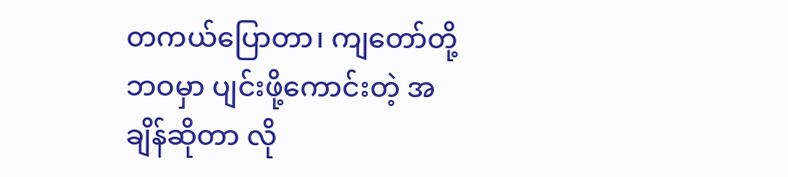တကယ်ပြောတာ၊ ကျတော်တို့ဘဝမှာ ပျင်းဖို့ကောင်းတဲ့ အချိန်ဆိုတာ လို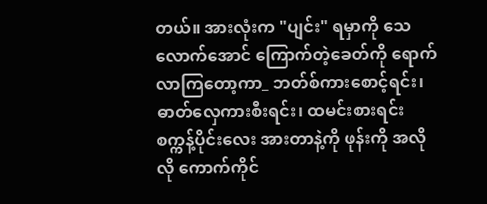တယ်။ အားလုံးက "ပျင်း" ရမှာကို သေလောက်အောင် ကြောက်တဲ့ခေတ်ကို ရောက်လာကြတော့ကာ_ ဘတ်စ်ကားစောင့်ရင်း၊ ဓာတ်လှေကားစီးရင်း၊ ထမင်းစားရင်း စက္ကန့်ပိုင်းလေး အားတာနဲ့ကို ဖုန်းကို အလိုလို ကောက်ကိုင်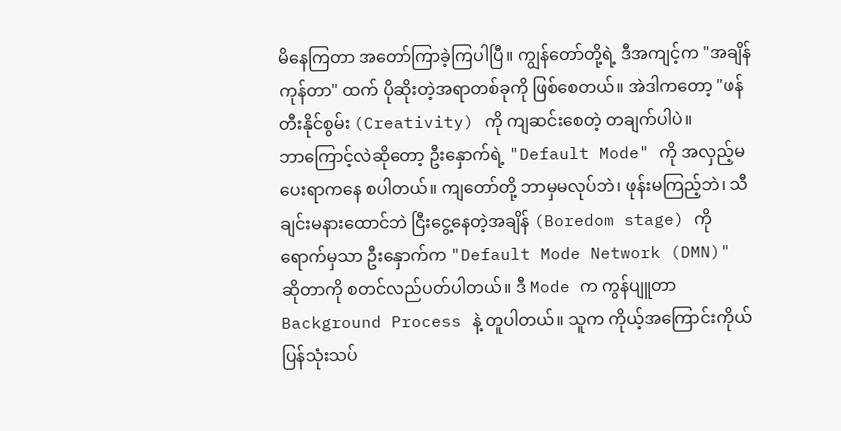မိနေကြတာ အတော်ကြာခဲ့ကြပါပြီ။ ကျွန်တော်တို့ရဲ့ ဒီအကျင့်က "အချိန်ကုန်တာ" ထက် ပိုဆိုးတဲ့အရာတစ်ခုကို ဖြစ်စေတယ်။ အဲဒါကတော့ "ဖန်တီးနိုင်စွမ်း (Creativity) ကို ကျဆင်းစေတဲ့ တချက်ပါပဲ။
ဘာကြောင့်လဲဆိုတော့ ဦးနှောက်ရဲ့ "Default Mode" ကို အလှည့်မပေးရာကနေ စပါတယ်။ ကျတော်တို့ ဘာမှမလုပ်ဘဲ၊ ဖုန်းမကြည့်ဘဲ၊ သီချင်းမနားထောင်ဘဲ ငြီးငွေ့နေတဲ့အချိန် (Boredom stage) ကိုရောက်မှသာ ဦးနှောက်က "Default Mode Network (DMN)" ဆိုတာကို စတင်လည်ပတ်ပါတယ်။ ဒီ Mode က ကွန်ပျူတာ Background Process နဲ့ တူပါတယ်။ သူက ကိုယ့်အကြောင်းကိုယ် ပြန်သုံးသပ်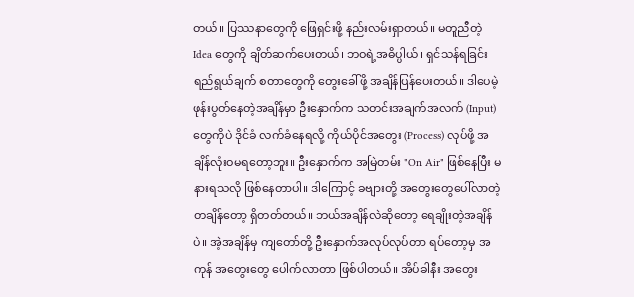တယ်။ ပြဿနာတွေကို ဖြေရှင်းဖို့ နည်းလမ်းရှာတယ်။ မတူညီတဲ့ Idea တွေကို ချိတ်ဆက်ပေးတယ်၊ ဘဝရဲ့အဓိပ္ပါယ်၊ ရှင်သန်ရခြင်း ရည်ရွယ်ချက် စတာတွေကို တွေးခေါ်ဖို့ အချိန်ပြန်ပေးတယ်။ ဒါပေမဲ့ ဖုန်းပွတ်နေတဲ့အချိန်မှာ ဦးနှောက်က သတင်းအချက်အလက် (Input) တွေကိုပဲ ဒိုင်ခံ လက်ခံနေရလို့ ကိုယ်ပိုင်အတွေး (Process) လုပ်ဖို့ အချိန်လုံးဝမရတော့ဘူး။ ဦးနှောက်က အမြဲတမ်း "On Air" ဖြစ်နေပြီး မနားရသလို ဖြစ်နေတာပါ။ ဒါကြောင့် ခဗျားတို့ အတွေးတွေပေါ်လာတဲ့ တချိန်တော့ ရှိတတ်တယ်။ ဘယ်အချိန်လဲဆိုတော့ ရေချိုးတဲ့အချိန်ပဲ။ အဲ့အချိန်မှ ကျတော်တို့ ဦးနှောက်အလုပ်လုပ်တာ ရပ်တော့မှ အကုန် အတွေးတွေ ပေါက်လာတာ ဖြစ်ပါတယ်။ အိပ်ခါနီး အတွေး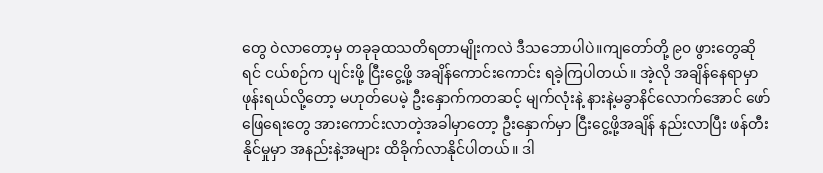တွေ ဝဲလာတော့မှ တခုခုထသတိရတာမျိုးကလဲ ဒီသဘောပါပဲ။ကျတော်တို့ ၉၀ ဖွားတွေဆိုရင် ငယ်စဉ်က ပျင်းဖို့ ငြီးငွေ့ဖို့ အချိန်ကောင်းကောင်း ရခဲ့ကြပါတယ်။ အဲ့လို အချိန်နေရာမှာ ဖုန်းရယ်လို့တော့ မဟုတ်ပေမဲ့ ဦးနှောက်ကတဆင့် မျက်လုံးနဲ့ နားနဲ့မခွာနိင်လောက်အောင် ဖော်ဖြေရေးတွေ အားကောင်းလာတဲ့အခါမှာတော့ ဦးနှောက်မှာ ငြီးငွေ့ဖို့အချိန် နည်းလာပြီး ဖန်တီးနိုင်မှုမှာ အနည်းနဲ့အများ ထိခိုက်လာနိုင်ပါတယ်။ ဒါ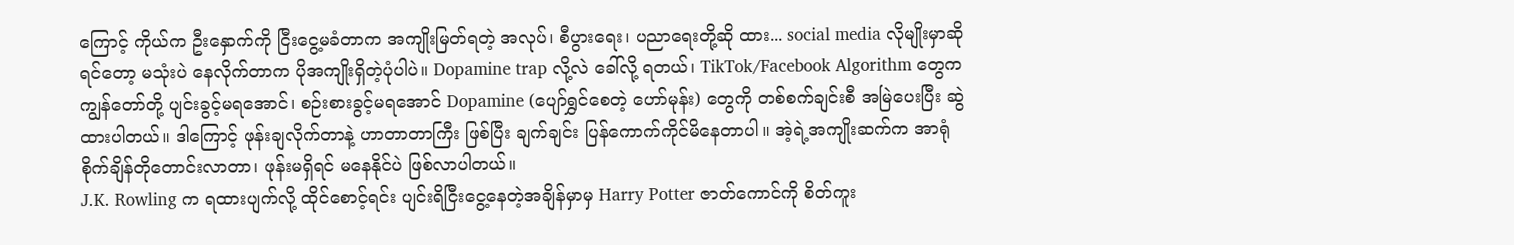ကြောင့် ကိုယ်က ဦးနှောက်ကို ငြီးငွေ့မခံတာက အကျိုးမြတ်ရတဲ့ အလုပ်၊ စီပွားရေး၊ ပညာရေးတို့ဆို ထား... social media လိုမျိုးမှာဆိုရင်တော့ မသုံးပဲ နေလိုက်တာက ပိုအကျိုးရှိတဲ့ပုံပါပဲ။ Dopamine trap လို့လဲ ခေါ်လို့ ရတယ်၊ TikTok/Facebook Algorithm တွေက ကျွန်တော်တို့ ပျင်းခွင့်မရအောင်၊ စဉ်းစားခွင့်မရအောင် Dopamine (ပျော်ရွှင်စေတဲ့ ဟော်မုန်း) တွေကို တစ်စက်ချင်းစီ အမြဲပေးပြီး ဆွဲထားပါတယ်။ ဒါကြောင့် ဖုန်းချလိုက်တာနဲ့ ဟာတာတာကြီး ဖြစ်ပြီး ချက်ချင်း ပြန်ကောက်ကိုင်မိနေတာပါ။ အဲ့ရဲ့အကျိုးဆက်က အာရုံစိုက်ချိန်တိုတောင်းလာတာ၊ ဖုန်းမရှိရင် မနေနိုင်ပဲ ဖြစ်လာပါတယ်။
J.K. Rowling က ရထားပျက်လို့ ထိုင်စောင့်ရင်း ပျင်းရိငြီးငွေ့နေတဲ့အချိန်မှာမှ Harry Potter ဇာတ်ကောင်ကို စိတ်ကူး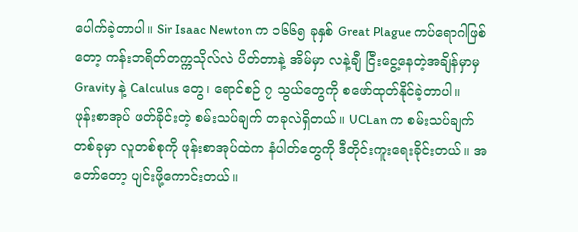ပေါက်ခဲ့တာပါ။ Sir Isaac Newton က ၁၆၆၅ ခုနှစ် Great Plague ကပ်ရောဂါဖြစ်တော့ ကန်းဘရိတ်တက္ကသိုလ်လဲ ပိတ်တာနဲ့ အိမ်မှာ လနဲ့ချီ ငြီးငွေ့နေတဲ့အချိန်မှာမှ Gravity နဲ့ Calculus တွေ၊ ရောင်စဉ် ၇ သွယ်တွေကို စဖော်ထုတ်နိုင်ခဲ့တာပါ။
ဖုန်းစာအုပ် ဖတ်ခိုင်းတဲ့ စမ်းသပ်ချက် တခုလဲရှိတယ်။ UCLan က စမ်းသပ်ချက်တစ်ခုမှာ လူတစ်စုကို ဖုန်းစာအုပ်ထဲက နံပါတ်တွေကို ဒီတိုင်းကူးရေးခိုင်းတယ်။ အတော်တော့ ပျင်းဖို့ကောင်းတယ်။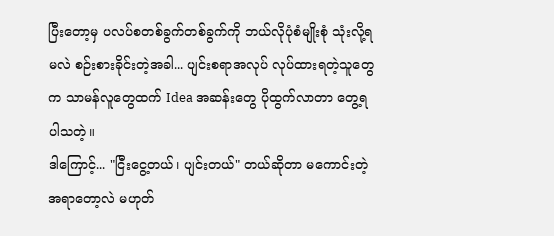ပြီးတော့မှ ပလပ်စတစ်ခွက်တစ်ခွက်ကို ဘယ်လိုပုံစံမျိုးစုံ သုံးလို့ရမလဲ စဉ်းစားခိုင်းတဲ့အခါ... ပျင်းစရာအလုပ် လုပ်ထားရတဲ့သူတွေက သာမန်လူတွေထက် Idea အဆန်းတွေ ပိုထွက်လာတာ တွေ့ရပါသတဲ့။
ဒါကြောင့်... "ငြီးငွေ့တယ်၊ ပျင်းတယ်" တယ်ဆိုတာ မကောင်းတဲ့အရာတော့လဲ မဟုတ်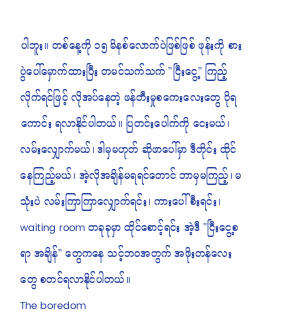ပါဘူး။ တစ်နေ့ကို ၁၅ မိနစ်လောက်ပဲဖြစ်ဖြစ် ဖုန်းကို စားပွဲပေါ်မှောက်ထားပြီး တမင်သက်သက် "ငြီးငွေ့" ကြည့်လိုက်ရင်ဖြင့် လိုအပ်နေတဲ့ ဖန်တီးမှုစကေးလေးတွေ ပိုရကောင်း ရလာနိုင်ပါတယ်။ ပြတင်းပေါက်ကို ငေးမယ်၊ လမ်းလျှောက်မယ်၊ ဒါမှမဟုတ် ဆိုဖာပေါ်မှာ ဒီတိုင်း ထိုင်နေကြည့်မယ်၊ အဲ့လိုအချိန်မရရင်တောင် ဘာမှမကြည့်၊ မသုံးပဲ လမ်းကြာကြာလျှောက်ရင်း၊ ကားပေါ်စီးရင်း၊ waiting room တခုခုမှာ ထိုင်စောင့်ရင်း အဲ့ဒီ "ငြီးငွေ့စရာ အချိန်" တွေကနေ သင့်ဘဝအတွက် အဖိုးတန်လေးတွေ စတင်ရလာနိုင်ပါတယ်။
The boredom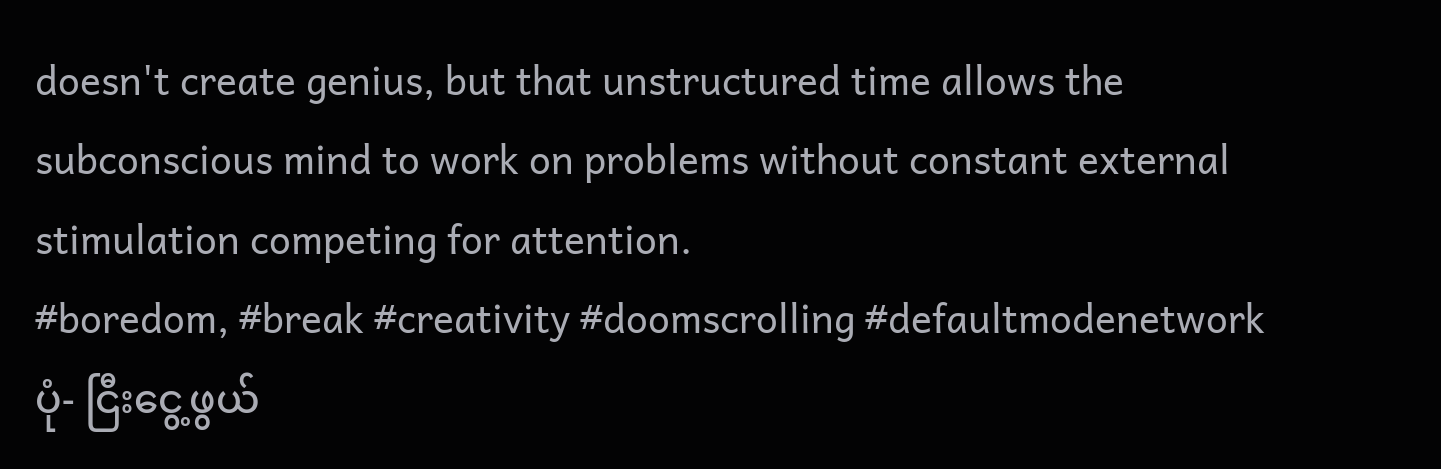doesn't create genius, but that unstructured time allows the subconscious mind to work on problems without constant external stimulation competing for attention.
#boredom, #break #creativity #doomscrolling #defaultmodenetwork
ပုံ- ငြီးငွေ့ဖွယ်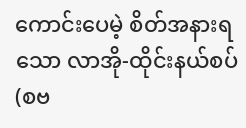ကောင်းပေမဲ့ စိတ်အနားရသော လာအို-ထိုင်းနယ်စပ် (စဗ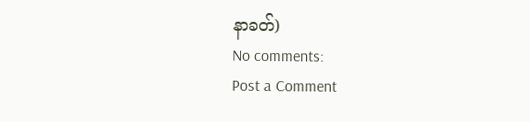နာခတ်)
No comments:
Post a Comment